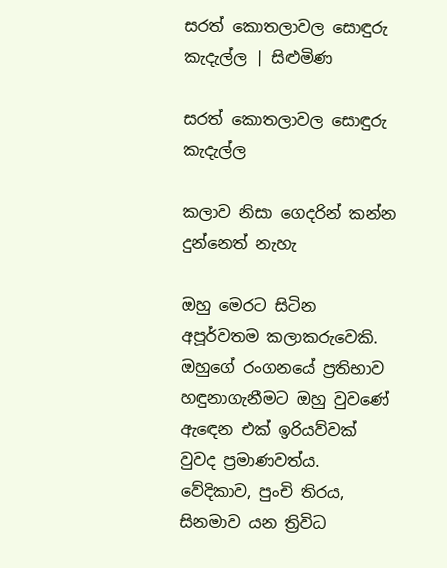සරත් කොතලාවල සොඳුරු කැදැල්ල | සිළුමිණ

සරත් කොතලාවල සොඳුරු කැදැල්ල

කලාව නිසා ගෙදරින් කන්න දුන්නෙත් නැහැ

ඔහු මෙරට සිටින අපූර්වතම කලාකරුවෙකි. ඔහුගේ රංගනයේ ප්‍රතිභාව හඳුනාගැනීමට ඔහු වුවණේ ඇඳෙන එක් ඉරියව්වක් වුවද ප්‍රමාණවත්ය. වේදිකාව, පුංචි තිරය, සිනමාව යන ත්‍රිවිධ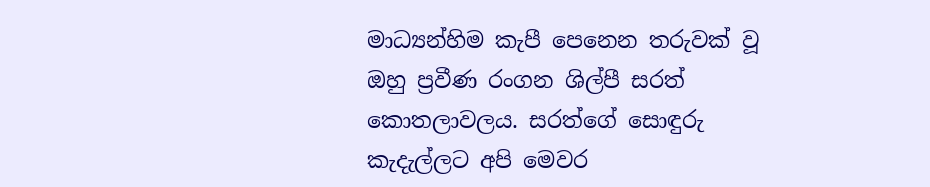මාධ්‍යන්හිම කැපී පෙනෙන තරුවක් වූ ඔහු ප්‍රවීණ රංගන ශිල්පී සරත් කොතලාවලය. සරත්ගේ සොඳුරු කැදැල්ලට අපි මෙවර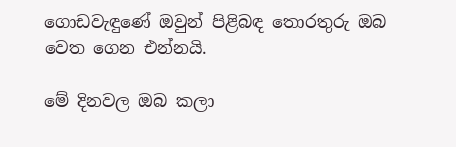ගොඩවැඳුණේ ඔවුන් පිළිබඳ තොරතුරු ඔබ වෙත ගෙන එන්නයි.

මේ දිනවල ඔබ කලා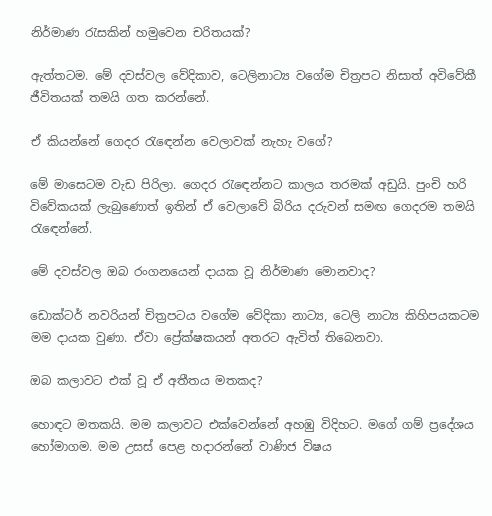නිර්මාණ රැසකින් හමුවෙන චරිතයක්?

ඇත්තටම. මේ දවස්වල වේදිකාව, ටෙලිනාට්‍ය වගේම චිත්‍රපට නිසාත් අවිවේකී ජීවිතයක් තමයි ගත කරන්නේ.

ඒ කියන්නේ ගෙදර රැඳෙන්න වෙලාවක් නැහැ වගේ?

මේ මාසෙටම වැඩ පිරිලා. ගෙදර රැඳෙන්නට කාලය තරමක් අඩුයි. පුංචි හරි විවේකයක් ලැබුණොත් ඉතින් ඒ වෙලාවේ බිරිය දරුවන් සමඟ ගෙදරම තමයි රැඳෙන්නේ.

මේ දවස්වල ඔබ රංගනයෙන් දායක වූ නිර්මාණ මොනවාද?

ඩොක්ටර් නවරියන් චිත්‍රපටය වගේම වේදිකා නාට්‍ය, ටෙලි නාට්‍ය කිහිපයකටම මම දායක වුණා. ඒවා ප්‍රේක්ෂකයන් අතරට ඇවිත් තිබෙනවා.

ඔබ කලාවට එක් වූ ඒ අතීතය මතකද?

හොඳට මතකයි. මම කලාවට එක්වෙන්නේ අහඹු විදිහට. මගේ ගම් ප්‍රදේශය හෝමාගම. මම උසස් පෙළ හදාරන්නේ වාණිජ විෂය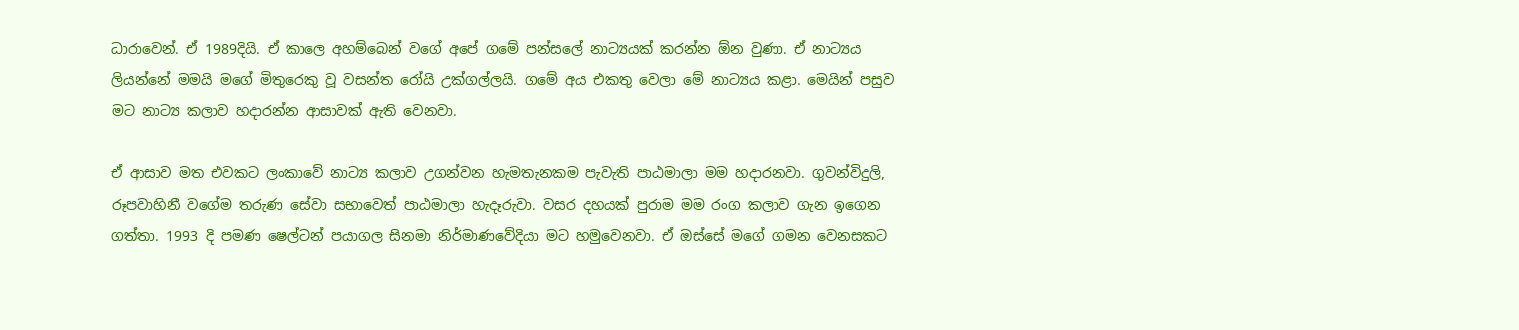ධාරාවෙන්. ඒ 1989දියි. ඒ කාලෙ අහම්බෙන් වගේ අපේ ගමේ පන්සලේ නාට්‍යයක් කරන්න ඕන වුණා. ඒ නාට්‍යය ලියන්නේ මමයි මගේ මිතුරෙකු වූ වසන්ත රෝයි උක්ගල්ලයි. ගමේ අය එකතු වෙලා මේ නාට්‍යය කළා. මෙයින් පසුව මට නාට්‍ය කලාව හදාරන්න ආසාවක් ඇති වෙනවා.

ඒ ආසාව මත එවකට ලංකාවේ නාට්‍ය කලාව උගන්වන හැමතැනකම පැවැති පාඨමාලා මම හදාරනවා. ගුවන්විදුලි, රූපවාහිනී වගේම තරුණ සේවා සභාවෙත් පාඨමාලා හැදෑරුවා. වසර දහයක් පුරාම මම රංග කලාව ගැන ඉගෙන ගත්තා. 1993 දි පමණ ෂෙල්ටන් පයාගල සිනමා නිර්මාණවේදියා මට හමුවෙනවා. ඒ ඔස්සේ මගේ ගමන වෙනසකට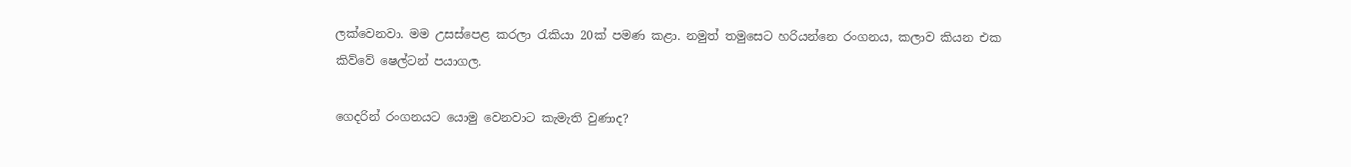ලක්වෙනවා. මම උසස්පෙළ කරලා රැකියා 20ක් පමණ කළා. නමුත් තමුසෙට හරියන්නෙ රංගනය, කලාව කියන එක කිව්වේ ෂෙල්ටන් පයාගල.

ගෙදරින් රංගනයට යොමු වෙනවාට කැමැති වුණාද?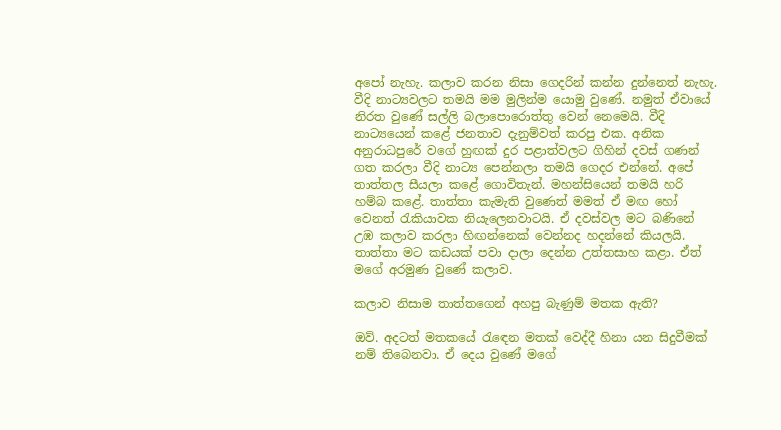අපෝ නැහැ. කලාව කරන නිසා ගෙදරින් කන්න දුන්නෙත් නැහැ. වීදි නාට්‍යවලට තමයි මම මුලින්ම යොමු වුණේ. නමුත් ඒවායේ නිරත වුණේ සල්ලි බලාපොරොත්තු වෙන් නෙමෙයි. වීදි නාට්‍යයෙන් කළේ ජනතාව දැනුම්වත් කරපු එක. අනික අනුරාධපුරේ වගේ හුඟක් දුර පළාත්වලට ගිහින් දවස් ගණන් ගත කරලා වීදි නාට්‍ය පෙන්නලා තමයි ගෙදර එන්නේ. අපේ තාත්තල සීයලා කළේ ගොවිතැන්. මහන්සියෙන් තමයි හරි හම්බ කළේ. තාත්තා කැමැති වුණෙත් මමත් ඒ මඟ හෝ වෙනත් රැකියාවක නියැලෙනවාටයි. ඒ දවස්වල මට බණිනේ උඹ කලාව කරලා හිඟන්නෙක් වෙන්නද හදන්නේ කියලයි. තාත්තා මට කඩයක් පවා දාලා දෙන්න උත්තසාහ කළා. ඒත් මගේ අරමුණ වුණේ කලාව.

කලාව නිසාම තාත්තගෙන් අහපු බැණුම් මතක ඇති?

ඔව්. අදටත් මතකයේ රැඳෙන මතක් වෙද්දී හිනා යන සිදුවීමක් නම් තිබෙනවා. ඒ දෙය වුණේ මගේ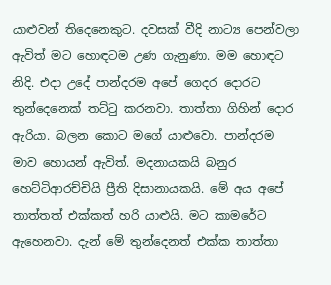යාළුවන් තිදෙනෙකුට. දවසක් වීදි නාට්‍ය පෙන්වලා ඇවිත් මට හොඳටම උණ ගැනුණා. මම හොඳට නිදි. එදා උදේ පාන්දරම අපේ ගෙදර දොරට තුන්දෙනෙක් තට්ටු කරනවා. තාත්තා ගිහින් දොර ඇරියා. බලන කොට මගේ යාළුවො. පාන්දරම මාව හොයන් ඇවිත්. මදනායකයි බනුර හෙට්ටිආරච්චියි ප්‍රීති දිසානායකයි. මේ අය අපේ තාත්තත් එක්කත් හරි යාළුයි. මට කාමරේට ඇහෙනවා. දැන් මේ තුන්දෙනත් එක්ක තාත්තා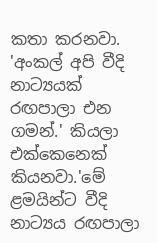කතා කරනවා. 'අංකල් අපි වීදි නාට්‍යයක් රඟපාලා එන ගමන්.' කියලා එක්කෙනෙක් කියනවා.'මේ ළමයින්ට වීදි නාට්‍යය රඟපාලා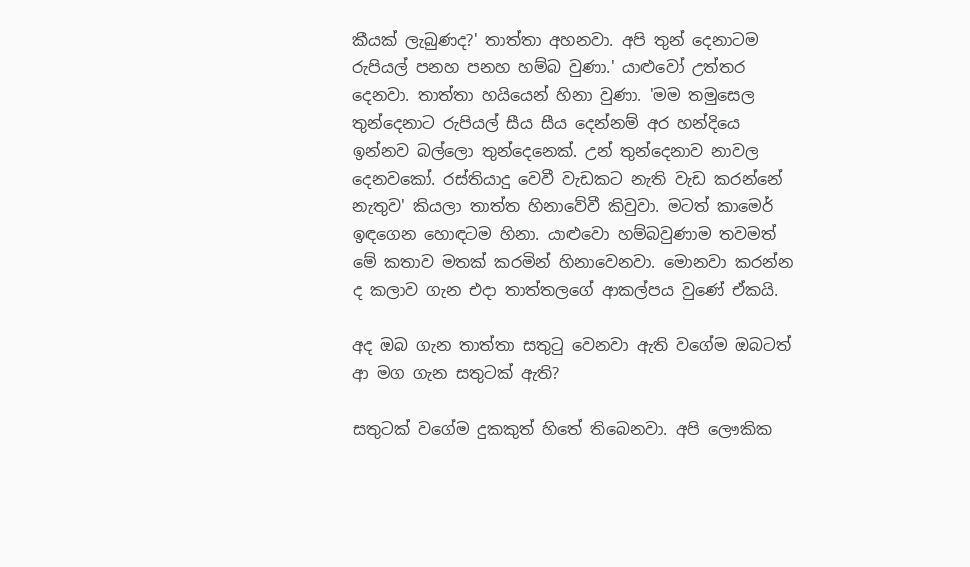කීයක් ලැබුණද?' තාත්තා අහනවා. අපි තුන් දෙනාටම රුපියල් පනහ පනහ හම්බ වුණා.' යාළුවෝ උත්තර දෙනවා. තාත්තා හයියෙන් හිනා වුණා. 'මම තමුසෙල තුන්දෙනාට රුපියල් සීය සීය දෙන්නම් අර හන්දියෙ ඉන්නව බල්ලො තුන්දෙනෙක්. උන් තුන්දෙනාව නාවල දෙනවකෝ. රස්තියාදු වෙවී වැඩකට නැති වැඩ කරන්නේ නැතුව' කියලා තාත්ත හිනාවේවී කිවුවා. මටත් කාම‍ෙර් ඉඳගෙන හොඳටම හිනා. යාළුවො හම්බවුණාම තවමත් මේ කතාව මතක් කරමින් හිනාවෙනවා. මොනවා කරන්න ද කලාව ගැන එදා තාත්තලගේ ආකල්පය වුණේ ඒකයි.

අද ඔබ ගැන තාත්තා සතුටු වෙනවා ඇති වගේම ඔබටත් ආ මග ගැන සතුටක් ඇති?

සතුටක් වගේම දුකකුත් හිතේ තිබෙනවා. අපි ලෞකික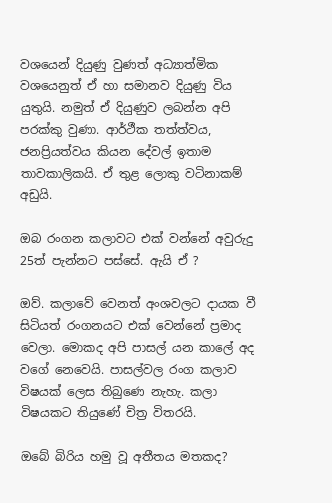වශයෙන් දියුණු වුණත් අධ්‍යාත්මික වශයෙනුත් ඒ හා සමානව දියුණු විය යුතුයි. නමුත් ඒ දියුණුව ලබන්න අපි පරක්කු වුණා. ආර්ථීක තත්ත්වය, ජනප්‍රියත්වය කියන දේවල් ඉතාම තාවකාලිකයි. ඒ තුළ ලොකු වටිනාකම් අඩුයි.

ඔබ රංගන කලාවට එක් වන්නේ අවුරුදු 25ත් පැන්නට පස්සේ. ඇයි ඒ ?

ඔව්. කලාවේ වෙනත් අංශවලට දායක වී සිටියත් රංගනයට එක් වෙන්නේ ප්‍රමාද වෙලා. මොකද අපි පාසල් යන කාලේ අද වගේ නෙවෙයි. පාසල්වල රංග කලාව විෂයක් ලෙස තිබු‍ණෙ නැහැ. කලා විෂයකට තියුණේ චිත්‍ර විතරයි.

ඔබේ බිරිය හමු වූ අතීතය මතකද?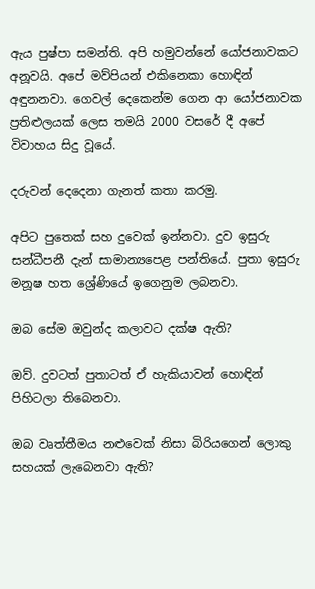ඇය පුෂ්පා සමන්ති. අපි හමුවන්නේ යෝජනාවකට අනූවයි. අපේ මව්පියන් එකිනෙකා හොඳින් අඳුනනවා. ගෙවල් දෙකෙන්ම ගෙන ආ යෝජනාවක ප්‍රතිළුලයක් ලෙස තමයි 2000 වසරේ දී අපේ විවාහය සිදු වූයේ.

දරුවන් දෙදෙනා ගැනත් කතා කරමු.

අපිට පුතෙක් සහ දුවෙක් ඉන්නවා. දුව ඉසුරු සන්ධීපනී දැන් සාමාන්‍යපෙළ පන්තියේ. පුතා ඉසුරු මනූෂ හත ශ්‍රේණියේ ඉගෙනුම ලබනවා.

ඔබ සේම ඔවුන්ද කලාවට දක්ෂ ඇති?

ඔව්. දුවටත් පුතාටත් ඒ හැකියාවන් හොඳින් පිහිටලා තිබෙනවා.

ඔබ වෘත්තීමය නළුවෙක් නිසා බිරියගෙන් ලොකු සහයක් ලැබෙනවා ඇති?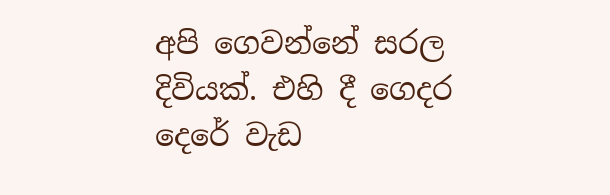අපි ගෙවන්නේ සරල දිවියක්. එහි දී ගෙදර දෙරේ වැඩ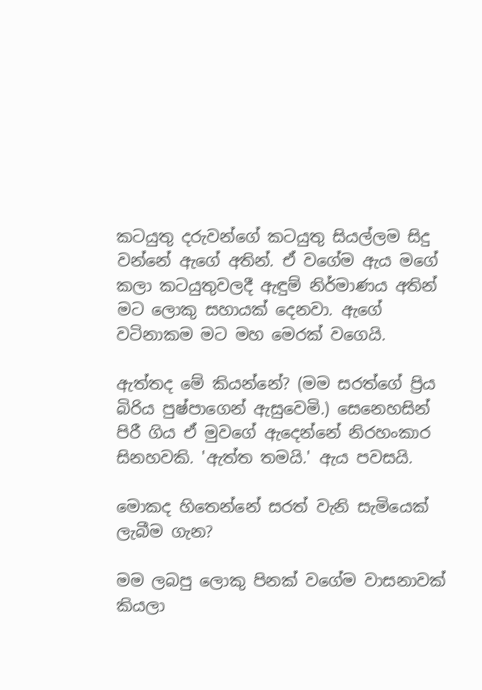කටයුතු දරුවන්ගේ කටයුතු සියල්ලම සිදු වන්නේ ඇගේ අතින්. ඒ වගේම ඇය මගේ කලා කටයුතුවලදී ඇඳුම් නිර්මාණය අතින් මට ලොකු සහායක් දෙනවා. ඇගේ වටිනාකම මට මහ මෙරක් වගෙයි.

ඇත්තද මේ කියන්නේ? (මම සරත්ගේ ප්‍රිය බිරිය පුෂ්පාගෙන් ඇසුවෙමි.) සෙනෙහසින් පිරී ගිය ඒ මුවගේ ඇදෙන්නේ නිරහංකාර සිනහවකි. 'ඇත්ත තමයි.' ඇය පවසයි.

මොකද හිතෙන්නේ සරත් වැනි සැමියෙක් ලැබීම ගැන?

මම ලබපු ලොකු පිනක් වගේම වාසනාවක් කියලා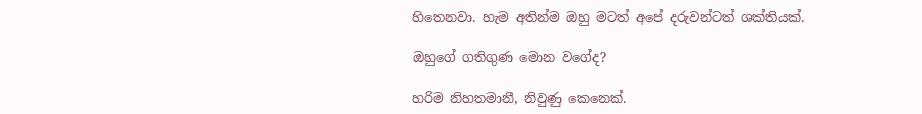හිතෙනවා. හැම අතින්ම ඔහු මටත් අපේ දරුවන්ටත් ශක්තියක්.

ඔහුගේ ගතිගුණ මොන වගේද?

හරිම නිහතමානී, නිවුණු කෙනෙක්.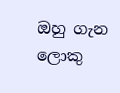ඔහු ගැන ලොකු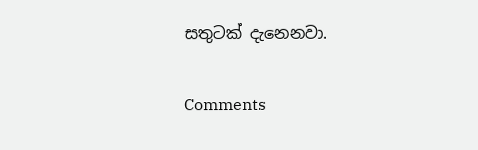සතුටක් දැනෙනවා.

Comments